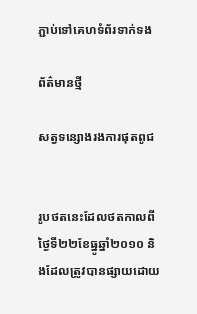ភ្ជាប់ទៅគេហទំព័រទាក់ទង

ព័ត៌មានថ្មី

សត្វទន្សោងរងការផុតពូជ


រូបថតនេះដែលថតកាលពីថ្ងៃទី២២ខែធ្នូឆ្នាំ២០១០ និងដែលត្រូវបានផ្សាយដោយ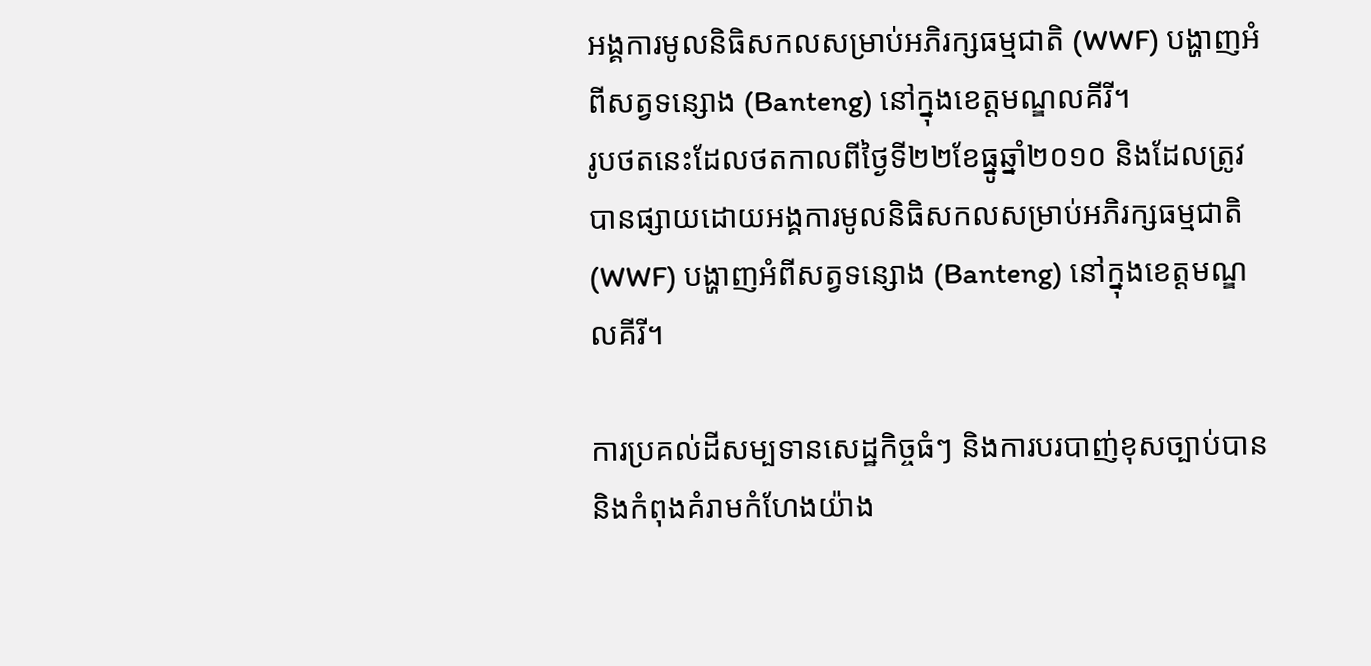អង្គការមូលនិធិសកលសម្រាប់អភិរក្សធម្មជាតិ (WWF) បង្ហាញអំពីសត្វទន្សោង (Banteng) នៅក្នុងខេត្តមណ្ឌលគីរី។
រូបថតនេះដែលថតកាលពីថ្ងៃទី២២ខែធ្នូឆ្នាំ២០១០ និងដែលត្រូវបានផ្សាយដោយអង្គការមូលនិធិសកលសម្រាប់អភិរក្សធម្មជាតិ (WWF) បង្ហាញអំពីសត្វទន្សោង (Banteng) នៅក្នុងខេត្តមណ្ឌលគីរី។

ការប្រគល់ដីសម្បទានសេដ្ឋកិច្ចធំៗ និងការបរបាញ់ខុសច្បាប់បាននិងកំពុងគំរាមកំហែងយ៉ាង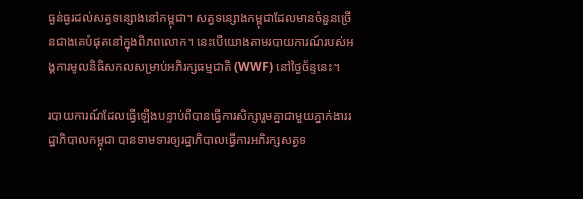ធ្ងន់ធ្ងរដល់សត្វទន្សោងនៅកម្ពុជា។ សត្វទន្សោងកម្ពុជាដែលមានចំនួនច្រើនជាងគេបំផុតនៅក្នុងពិភពលោក។ នេះបើយោងតាមរបាយការណ៍របស់អង្គការមូលនិធិសកលសម្រាប់អភិរក្សធម្មជាតិ (WWF) នៅថ្ងៃច័ន្ទនេះ។

របាយការណ៍ដែលធ្វើឡើងបន្ទាប់ពីបានធ្វើការសិក្សារួមគ្នាជាមួយភ្នាក់ងាររដ្ឋាភិបាលកម្ពុជា បានទាមទារឲ្យរដ្ឋាភិបាលធ្វើការអភិរក្សសត្វទ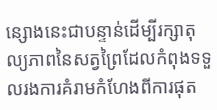ន្សោងនេះជាបន្ទាន់ដើម្បីរក្សាតុល្យភាពនៃសត្វព្រៃដែលកំពុងទទួលរងការគំរាមកំហែងពីការផុត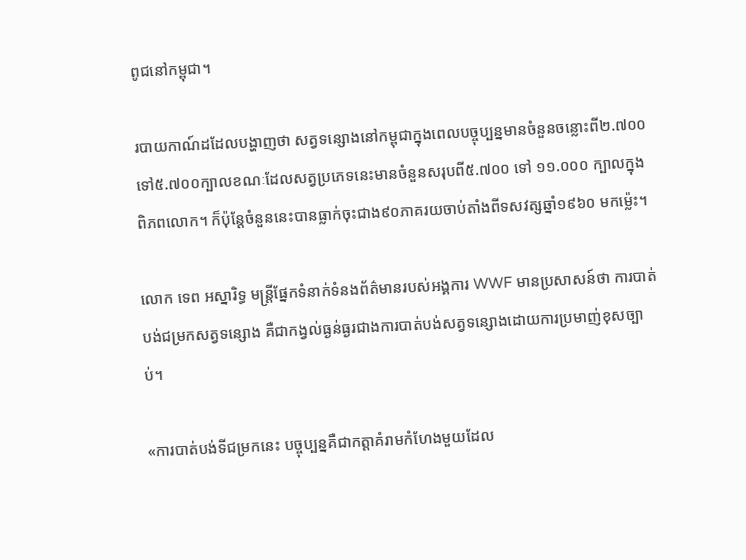ពូជនៅកម្ពុជា។

របាយកាណ៍ដដែលបង្ហាញថា សត្វទន្សោងនៅកម្ពុជាក្នុងពេលបច្ចុប្បន្នមានចំនួនចន្លោះពី២.៧០០ ទៅ៥.៧០០ក្បាលខណៈដែលសត្វប្រភេទនេះមានចំនួនសរុបពី៥.៧០០ ទៅ ១១.០០០ ក្បាលក្នុងពិភពលោក។ ក៏ប៉ុន្ដែចំនួននេះបានធ្លាក់ចុះជាង៩០ភាគរយចាប់តាំងពីទសវត្សឆ្នាំ១៩៦០ មកម៉្លេះ។

លោក ទេព អស្នារិទ្ធ មន្រ្តីផ្នែកទំនាក់ទំនងព័ត៌មានរបស់អង្គការ WWF មានប្រសាសន៍ថា ការបាត់បង់ជម្រកសត្វទន្សោង គឺជាកង្វល់ធ្ងន់ធ្ងរជាងការបាត់បង់សត្វទន្សោងដោយការប្រមាញ់ខុសច្បាប់។

«ការបាត់បង់ទីជម្រកនេះ បច្ចុប្បន្នគឺជាកត្តាគំរាមកំហែងមួយដែល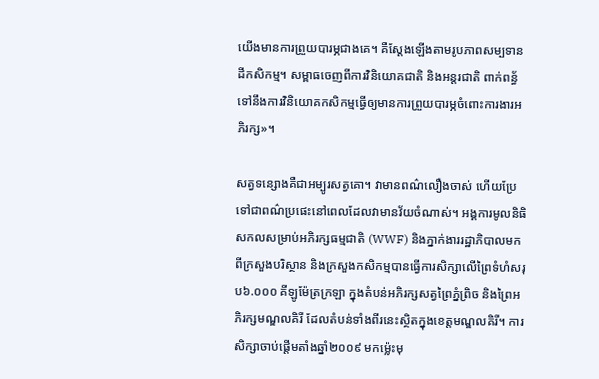យើងមានការព្រួយបារម្ភជាងគេ។ គឺស្ដែងឡើងតាមរូបភាពសម្បទានដីកសិកម្ម។ សម្ពាធចេញពីការវិនិយោគជាតិ និងអន្ដរជាតិ ពាក់ពន្ធ័ទៅនឹងការវិនិយោគកសិកម្មធ្វើឲ្យមានការព្រួយបារម្ភចំពោះការងារអភិរក្ស»។

សត្វទន្សោងគឺជាអម្បូរសត្វគោ។ វាមានពណ៌លឿងចាស់ ហើយប្រែទៅជាពណ៌ប្រផេះនៅពេលដែលវាមានវ័យចំណាស់។ អង្គការមូលនិធិសកលសម្រាប់អភិរក្សធម្មជាតិ (WWF) និងភ្នាក់ងាររដ្ឋាភិបាលមកពីក្រសួងបរិស្ថាន និងក្រសួងកសិកម្មបានធ្វើការសិក្សាលើព្រៃទំហំសរុប៦.០០០ គីឡូម៉ែត្រក្រឡា ក្នុងតំបន់អភិរក្សសត្វព្រៃភ្នំព្រិច និងព្រៃអភិរក្សមណ្ឌលគិរី ដែលតំបន់ទាំងពីរនេះស្ថិតក្នុងខេត្តមណ្ឌលគិរី។ ការសិក្សាចាប់ផ្ដើមតាំងឆ្នាំ២០០៩ មកម៉្លេះមុ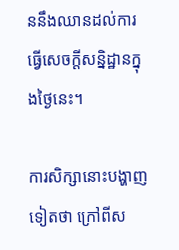ននឹងឈានដល់ការធ្វើសេចក្ដីសន្និដ្ឋានក្នុងថ្ងៃនេះ។

ការសិក្សានោះបង្ហាញទៀតថា ក្រៅពីស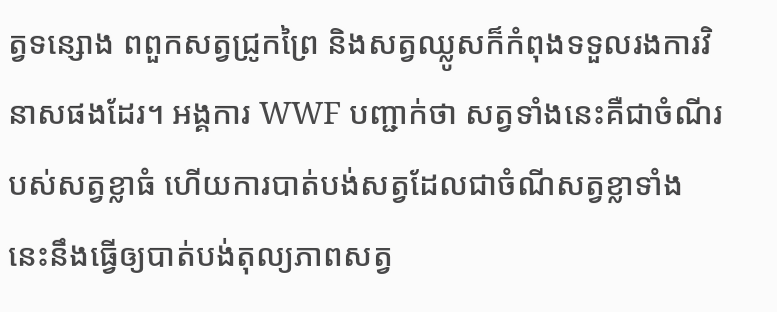ត្វទន្សោង ពពួកសត្វជ្រូកព្រៃ និងសត្វឈ្លូសក៏កំពុងទទួលរងការវិនាសផងដែរ។ អង្គការ WWF បញ្ជាក់ថា សត្វទាំងនេះគឺជាចំណីរបស់សត្វខ្លាធំ ហើយការបាត់បង់សត្វដែលជាចំណីសត្វខ្លាទាំងនេះនឹងធ្វើឲ្យបាត់បង់តុល្យភាពសត្វ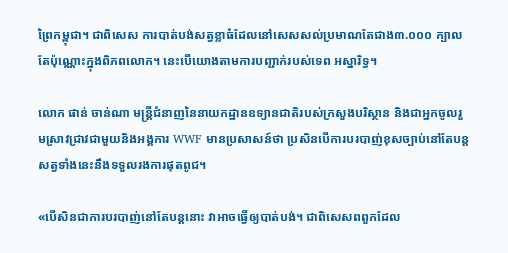ព្រៃកម្ពុជា។ ជាពិសេស ការបាត់បង់សត្វខ្លាធំដែលនៅសេសសល់ប្រមាណតែជាង៣.០០០ ក្បាលតែប៉ុណ្ណោះក្នុងពិភពលោក។ នេះបើយោងតាមការបញ្ជាក់របស់ទេព អស្នារិទ្ធ។

លោក ផាន់ ចាន់ណា មន្ដ្រីជំនាញនៃនាយកដ្ឋានឧទ្យានជាតិរបស់ក្រសួងបរិស្ថាន និងជាអ្នកចូលរួមស្រាវជ្រាវជាមួយនិងអង្គការ WWF មានប្រសាសន៍ថា ប្រសិនបើការបរបាញ់ខុសច្បាប់នៅតែបន្ដ សត្វទាំងនេះនឹងទទួលរងការផុតពូជ។

«បើសិនជាការបរបាញ់នៅតែបន្តនោះ វាអាចធ្វើឲ្យបាត់បង់។ ជាពិសេសពពួកដែល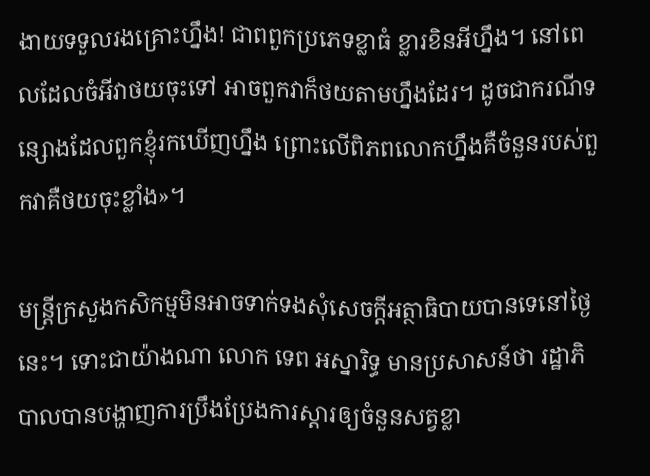ងាយទទួលរងគ្រោះហ្នឹង! ជាពពួកប្រភេទខ្លាធំ ខ្លារខិនអីហ្នឹង។ នៅពេលដែលចំអីវាថយចុះទៅ អាចពួកវាក៏ថយតាមហ្នឹងដែរ។ ដូចជាករណីទន្សោងដែលពួកខ្ញុំរកឃើញហ្នឹង ព្រោះលើពិភពលោកហ្នឹងគឺចំនួនរបស់ពួកវាគឺថយចុះខ្លាំង»។

មន្ដ្រីក្រសួងកសិកម្មមិនអាចទាក់ទងសុំសេចក្ដីអត្ថាធិបាយបានទេនៅថ្ងៃនេះ។ ទោះជាយ៉ាងណា លោក ទេព អស្នារិទ្ធ មានប្រសាសន៍ថា រដ្ឋាភិបាលបានបង្ហាញការប្រឹងប្រែងការស្ដារឲ្យចំនួនសត្វខ្លា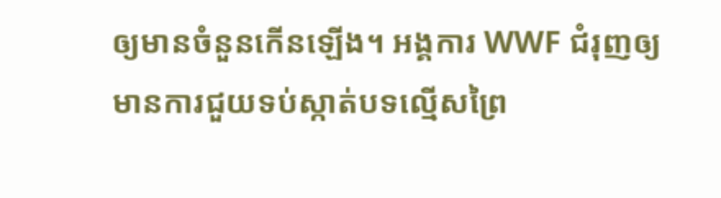ឲ្យមានចំនួនកើនឡើង។ អង្គការ WWF ជំរុញឲ្យមានការជួយទប់ស្កាត់បទល្មើសព្រៃ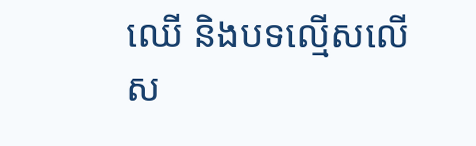ឈើ និងបទល្មើសលើស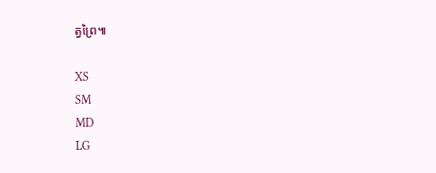ត្វព្រៃ៕

XS
SM
MD
LG